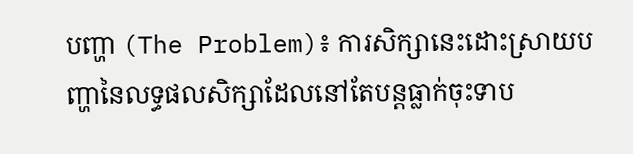បញ្ហា (The Problem)៖ ការសិក្សានេះដោះស្រាយបញ្ហានៃលទ្ធផលសិក្សាដែលនៅតែបន្តធ្លាក់ចុះទាប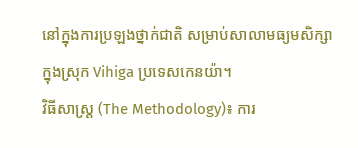នៅក្នុងការប្រឡងថ្នាក់ជាតិ សម្រាប់សាលាមធ្យមសិក្សាក្នុងស្រុក Vihiga ប្រទេសកេនយ៉ា។
វិធីសាស្ត្រ (The Methodology)៖ ការ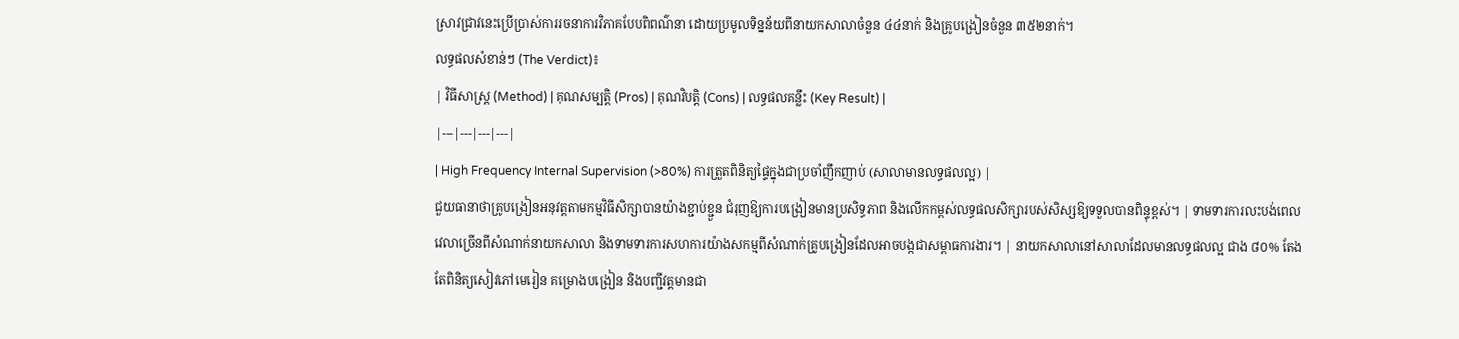ស្រាវជ្រាវនេះប្រើប្រាស់ការរចនាការវិភាគបែបពិពណ៌នា ដោយប្រមូលទិន្នន័យពីនាយកសាលាចំនួន ៤៤នាក់ និងគ្រូបង្រៀនចំនួន ៣៥២នាក់។
លទ្ធផលសំខាន់ៗ (The Verdict)៖
| វិធីសាស្ត្រ (Method) | គុណសម្បត្តិ (Pros) | គុណវិបត្តិ (Cons) | លទ្ធផលគន្លឹះ (Key Result) |
|---|---|---|---|
| High Frequency Internal Supervision (>80%) ការត្រួតពិនិត្យផ្ទៃក្នុងជាប្រចាំញឹកញាប់ (សាលាមានលទ្ធផលល្អ) |
ជួយធានាថាគ្រូបង្រៀនអនុវត្តតាមកម្មវិធីសិក្សាបានយ៉ាងខ្ជាប់ខ្ជួន ជំរុញឱ្យការបង្រៀនមានប្រសិទ្ធភាព និងលើកកម្ពស់លទ្ធផលសិក្សារបស់សិស្សឱ្យទទួលបានពិន្ទុខ្ពស់។ | ទាមទារការលះបង់ពេលវេលាច្រើនពីសំណាក់នាយកសាលា និងទាមទារការសហការយ៉ាងសកម្មពីសំណាក់គ្រូបង្រៀនដែលអាចបង្កជាសម្ពាធការងារ។ | នាយកសាលានៅសាលាដែលមានលទ្ធផលល្អ ជាង ៨០% តែងតែពិនិត្យសៀវភៅមេរៀន គម្រោងបង្រៀន និងបញ្ជីវត្តមានជា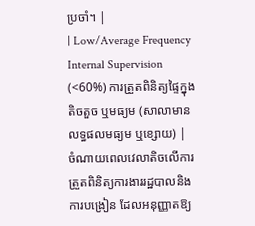ប្រចាំ។ |
| Low/Average Frequency Internal Supervision (<60%) ការត្រួតពិនិត្យផ្ទៃក្នុងតិចតួច ឬមធ្យម (សាលាមានលទ្ធផលមធ្យម ឬខ្សោយ) |
ចំណាយពេលវេលាតិចលើការត្រួតពិនិត្យការងាររដ្ឋបាលនិងការបង្រៀន ដែលអនុញ្ញាតឱ្យ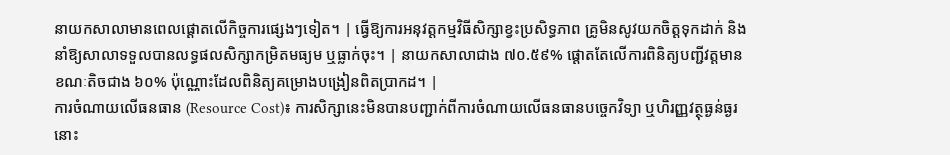នាយកសាលាមានពេលផ្តោតលើកិច្ចការផ្សេងៗទៀត។ | ធ្វើឱ្យការអនុវត្តកម្មវិធីសិក្សាខ្វះប្រសិទ្ធភាព គ្រូមិនសូវយកចិត្តទុកដាក់ និងនាំឱ្យសាលាទទួលបានលទ្ធផលសិក្សាកម្រិតមធ្យម ឬធ្លាក់ចុះ។ | នាយកសាលាជាង ៧០.៥៩% ផ្តោតតែលើការពិនិត្យបញ្ជីវត្តមាន ខណៈតិចជាង ៦០% ប៉ុណ្ណោះដែលពិនិត្យគម្រោងបង្រៀនពិតប្រាកដ។ |
ការចំណាយលើធនធាន (Resource Cost)៖ ការសិក្សានេះមិនបានបញ្ជាក់ពីការចំណាយលើធនធានបច្ចេកវិទ្យា ឬហិរញ្ញវត្ថុធ្ងន់ធ្ងរនោះ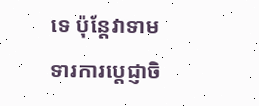ទេ ប៉ុន្តែវាទាមទារការប្តេជ្ញាចិ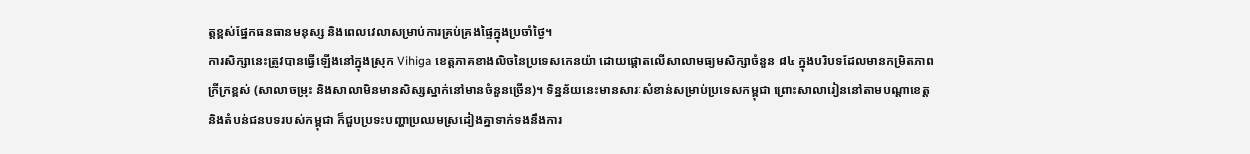ត្តខ្ពស់ផ្នែកធនធានមនុស្ស និងពេលវេលាសម្រាប់ការគ្រប់គ្រងផ្ទៃក្នុងប្រចាំថ្ងៃ។
ការសិក្សានេះត្រូវបានធ្វើឡើងនៅក្នុងស្រុក Vihiga ខេត្តភាគខាងលិចនៃប្រទេសកេនយ៉ា ដោយផ្តោតលើសាលាមធ្យមសិក្សាចំនួន ៨៤ ក្នុងបរិបទដែលមានកម្រិតភាពក្រីក្រខ្ពស់ (សាលាចម្រុះ និងសាលាមិនមានសិស្សស្នាក់នៅមានចំនួនច្រើន)។ ទិន្នន័យនេះមានសារៈសំខាន់សម្រាប់ប្រទេសកម្ពុជា ព្រោះសាលារៀននៅតាមបណ្តាខេត្តនិងតំបន់ជនបទរបស់កម្ពុជា ក៏ជួបប្រទះបញ្ហាប្រឈមស្រដៀងគ្នាទាក់ទងនឹងការ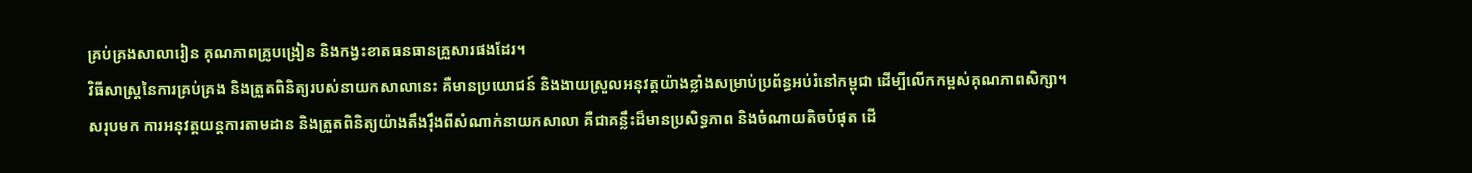គ្រប់គ្រងសាលារៀន គុណភាពគ្រូបង្រៀន និងកង្វះខាតធនធានគ្រួសារផងដែរ។
វិធីសាស្រ្តនៃការគ្រប់គ្រង និងត្រួតពិនិត្យរបស់នាយកសាលានេះ គឺមានប្រយោជន៍ និងងាយស្រួលអនុវត្តយ៉ាងខ្លាំងសម្រាប់ប្រព័ន្ធអប់រំនៅកម្ពុជា ដើម្បីលើកកម្ពស់គុណភាពសិក្សា។
សរុបមក ការអនុវត្តយន្តការតាមដាន និងត្រួតពិនិត្យយ៉ាងតឹងរ៉ឹងពីសំណាក់នាយកសាលា គឺជាគន្លឹះដ៏មានប្រសិទ្ធភាព និងចំណាយតិចបំផុត ដើ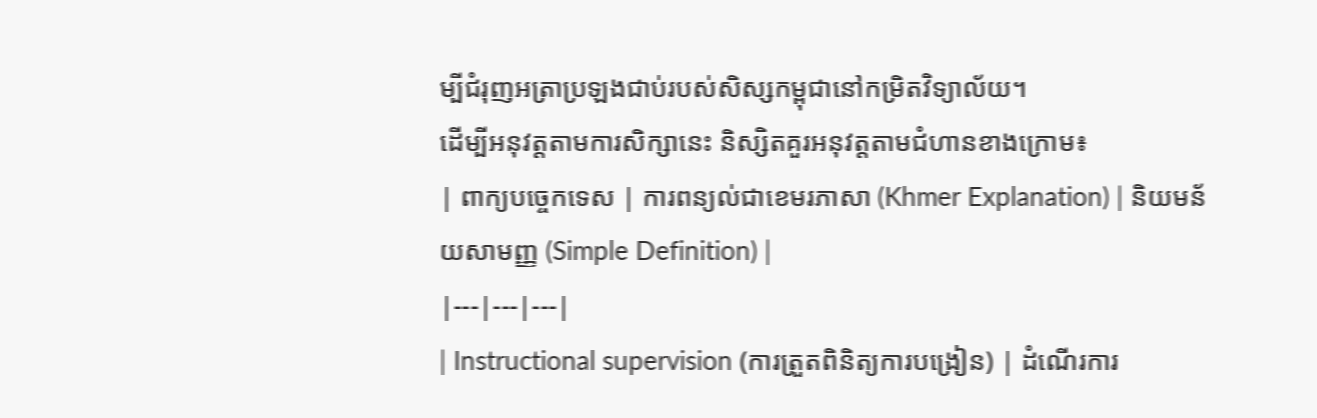ម្បីជំរុញអត្រាប្រឡងជាប់របស់សិស្សកម្ពុជានៅកម្រិតវិទ្យាល័យ។
ដើម្បីអនុវត្តតាមការសិក្សានេះ និស្សិតគួរអនុវត្តតាមជំហានខាងក្រោម៖
| ពាក្យបច្ចេកទេស | ការពន្យល់ជាខេមរភាសា (Khmer Explanation) | និយមន័យសាមញ្ញ (Simple Definition) |
|---|---|---|
| Instructional supervision (ការត្រួតពិនិត្យការបង្រៀន) | ដំណើរការ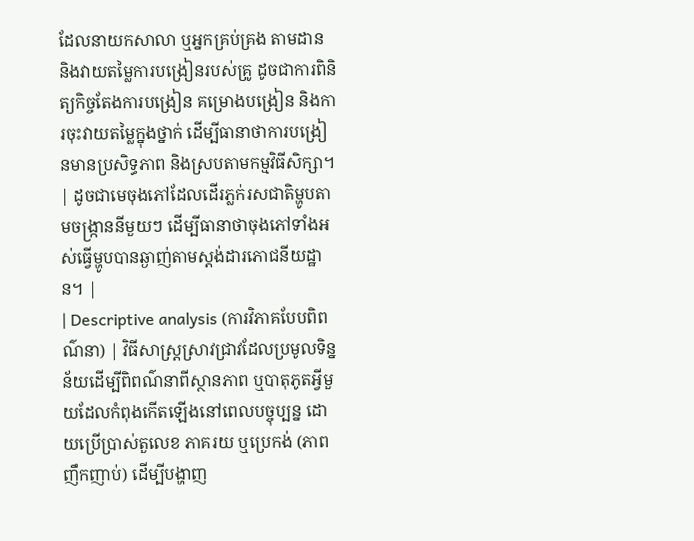ដែលនាយកសាលា ឬអ្នកគ្រប់គ្រង តាមដាន និងវាយតម្លៃការបង្រៀនរបស់គ្រូ ដូចជាការពិនិត្យកិច្ចតែងការបង្រៀន គម្រោងបង្រៀន និងការចុះវាយតម្លៃក្នុងថ្នាក់ ដើម្បីធានាថាការបង្រៀនមានប្រសិទ្ធភាព និងស្របតាមកម្មវិធីសិក្សា។ | ដូចជាមេចុងភៅដែលដើរភ្លក់រសជាតិម្ហូបតាមចង្ក្រាននីមួយៗ ដើម្បីធានាថាចុងភៅទាំងអស់ធ្វើម្ហូបបានឆ្ងាញ់តាមស្តង់ដារភោជនីយដ្ឋាន។ |
| Descriptive analysis (ការវិភាគបែបពិពណ៌នា) | វិធីសាស្រ្តស្រាវជ្រាវដែលប្រមូលទិន្នន័យដើម្បីពិពណ៌នាពីស្ថានភាព ឬបាតុភូតអ្វីមួយដែលកំពុងកើតឡើងនៅពេលបច្ចុប្បន្ន ដោយប្រើប្រាស់តួលេខ ភាគរយ ឬប្រេកង់ (ភាពញឹកញាប់) ដើម្បីបង្ហាញ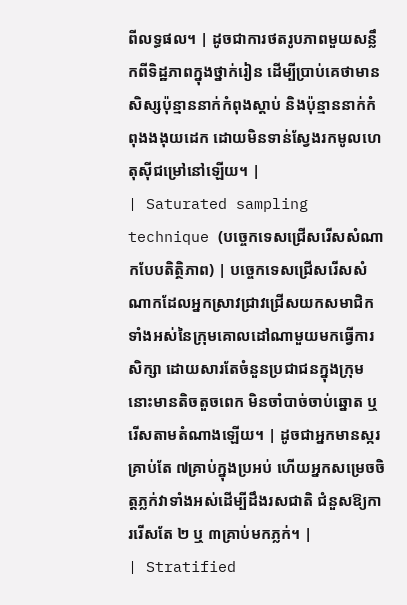ពីលទ្ធផល។ | ដូចជាការថតរូបភាពមួយសន្លឹកពីទិដ្ឋភាពក្នុងថ្នាក់រៀន ដើម្បីប្រាប់គេថាមានសិស្សប៉ុន្មាននាក់កំពុងស្តាប់ និងប៉ុន្មាននាក់កំពុងងងុយដេក ដោយមិនទាន់ស្វែងរកមូលហេតុស៊ីជម្រៅនៅឡើយ។ |
| Saturated sampling technique (បច្ចេកទេសជ្រើសរើសសំណាកបែបតិត្ថិភាព) | បច្ចេកទេសជ្រើសរើសសំណាកដែលអ្នកស្រាវជ្រាវជ្រើសយកសមាជិកទាំងអស់នៃក្រុមគោលដៅណាមួយមកធ្វើការសិក្សា ដោយសារតែចំនួនប្រជាជនក្នុងក្រុមនោះមានតិចតួចពេក មិនចាំបាច់ចាប់ឆ្នោត ឬរើសតាមតំណាងឡើយ។ | ដូចជាអ្នកមានស្ករគ្រាប់តែ ៧គ្រាប់ក្នុងប្រអប់ ហើយអ្នកសម្រេចចិត្តភ្លក់វាទាំងអស់ដើម្បីដឹងរសជាតិ ជំនួសឱ្យការរើសតែ ២ ឬ ៣គ្រាប់មកភ្លក់។ |
| Stratified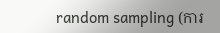random sampling (ការ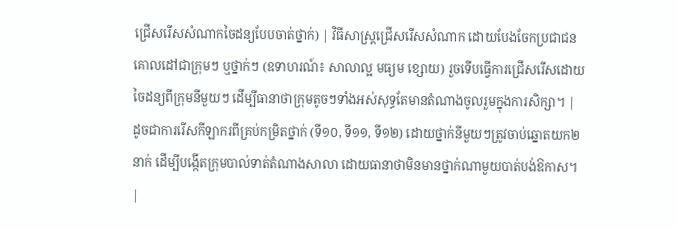ជ្រើសរើសសំណាកចៃដន្យបែបចាត់ថ្នាក់) | វិធីសាស្រ្តជ្រើសរើសសំណាក ដោយបែងចែកប្រជាជនគោលដៅជាក្រុមៗ ឬថ្នាក់ៗ (ឧទាហរណ៍៖ សាលាល្អ មធ្យម ខ្សោយ) រួចទើបធ្វើការជ្រើសរើសដោយចៃដន្យពីក្រុមនីមួយៗ ដើម្បីធានាថាក្រុមតូចៗទាំងអស់សុទ្ធតែមានតំណាងចូលរួមក្នុងការសិក្សា។ | ដូចជាការរើសកីឡាករពីគ្រប់កម្រិតថ្នាក់ (ទី១០, ទី១១, ទី១២) ដោយថ្នាក់នីមួយៗត្រូវចាប់ឆ្នោតយក២នាក់ ដើម្បីបង្កើតក្រុមបាល់ទាត់តំណាងសាលា ដោយធានាថាមិនមានថ្នាក់ណាមួយបាត់បង់ឱកាស។ |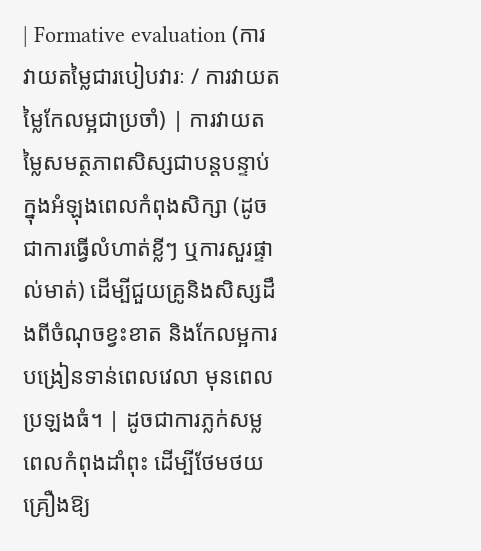| Formative evaluation (ការវាយតម្លៃជារបៀបវារៈ / ការវាយតម្លៃកែលម្អជាប្រចាំ) | ការវាយតម្លៃសមត្ថភាពសិស្សជាបន្តបន្ទាប់ក្នុងអំឡុងពេលកំពុងសិក្សា (ដូចជាការធ្វើលំហាត់ខ្លីៗ ឬការសួរផ្ទាល់មាត់) ដើម្បីជួយគ្រូនិងសិស្សដឹងពីចំណុចខ្វះខាត និងកែលម្អការបង្រៀនទាន់ពេលវេលា មុនពេលប្រឡងធំ។ | ដូចជាការភ្លក់សម្លពេលកំពុងដាំពុះ ដើម្បីថែមថយគ្រឿងឱ្យ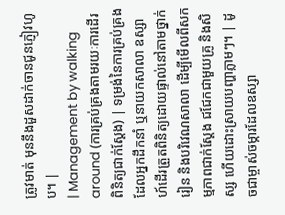ត្រូវមាត់ មុននឹងដួសដាក់ចានជូនភ្ញៀវហូប។ |
| Management by walking around (ការគ្រប់គ្រងតាមរយៈការដើរពិនិត្យជាក់ស្តែង) | ទម្រង់នៃការគ្រប់គ្រងដែលអ្នកដឹកនាំ ឬនាយកសាលា ឧស្សាហ៍ដើរត្រួតពិនិត្យដោយផ្ទាល់នៅតាមថ្នាក់រៀន និងបរិវេណសាលា ដើម្បីមើលពីសកម្មភាពជាក់ស្តែង ជជែកជាមួយគ្រូ និងសិស្ស ហើយដោះស្រាយបញ្ហាភ្លាមៗ។ | ដូចជាម្ចាស់ចម្ការដែលឧស្សា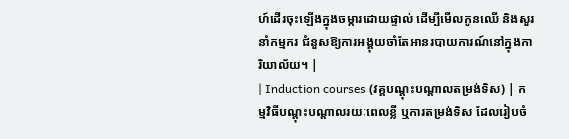ហ៍ដើរចុះឡើងក្នុងចម្ការដោយផ្ទាល់ ដើម្បីមើលកូនឈើ និងសួរនាំកម្មករ ជំនួសឱ្យការអង្គុយចាំតែអានរបាយការណ៍នៅក្នុងការិយាល័យ។ |
| Induction courses (វគ្គបណ្តុះបណ្តាលតម្រង់ទិស) | កម្មវិធីបណ្តុះបណ្តាលរយៈពេលខ្លី ឬការតម្រង់ទិស ដែលរៀបចំ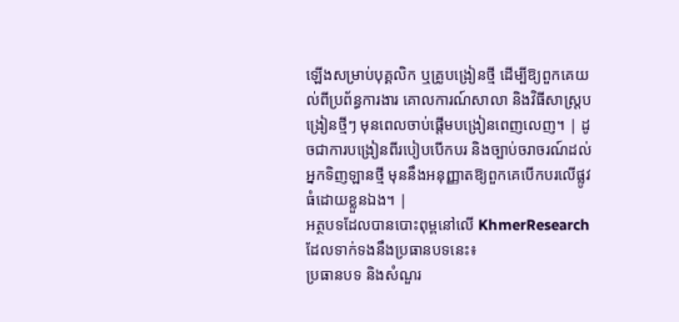ឡើងសម្រាប់បុគ្គលិក ឬគ្រូបង្រៀនថ្មី ដើម្បីឱ្យពួកគេយល់ពីប្រព័ន្ធការងារ គោលការណ៍សាលា និងវិធីសាស្ត្របង្រៀនថ្មីៗ មុនពេលចាប់ផ្តើមបង្រៀនពេញលេញ។ | ដូចជាការបង្រៀនពីរបៀបបើកបរ និងច្បាប់ចរាចរណ៍ដល់អ្នកទិញឡានថ្មី មុននឹងអនុញ្ញាតឱ្យពួកគេបើកបរលើផ្លូវធំដោយខ្លួនឯង។ |
អត្ថបទដែលបានបោះពុម្ពនៅលើ KhmerResearch ដែលទាក់ទងនឹងប្រធានបទនេះ៖
ប្រធានបទ និងសំណួរ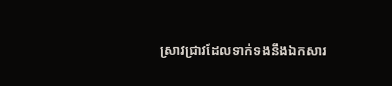ស្រាវជ្រាវដែលទាក់ទងនឹងឯកសារ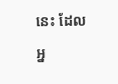នេះ ដែលអ្ន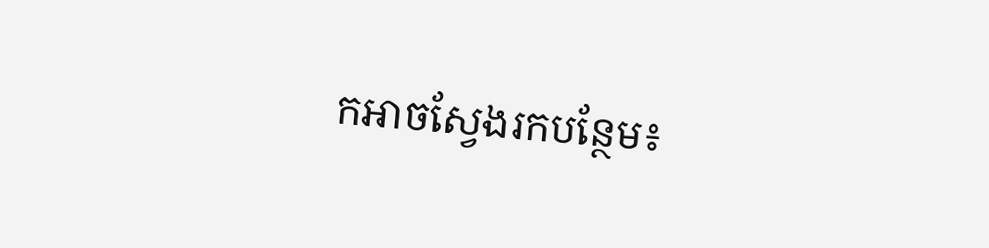កអាចស្វែងរកបន្ថែម៖